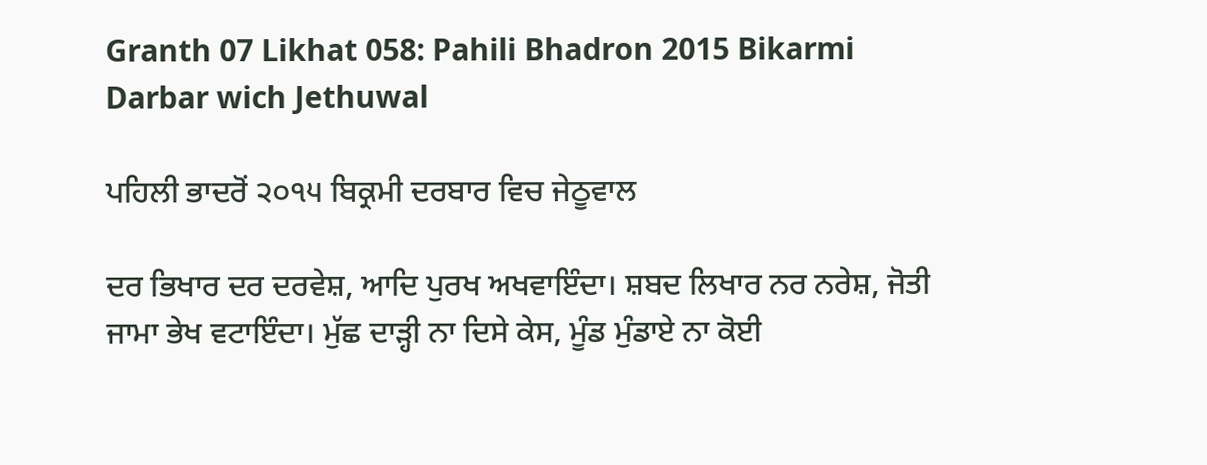Granth 07 Likhat 058: Pahili Bhadron 2015 Bikarmi Darbar wich Jethuwal

ਪਹਿਲੀ ਭਾਦਰੋਂ ੨੦੧੫ ਬਿਕ੍ਰਮੀ ਦਰਬਾਰ ਵਿਚ ਜੇਠੂਵਾਲ

ਦਰ ਭਿਖਾਰ ਦਰ ਦਰਵੇਸ਼, ਆਦਿ ਪੁਰਖ ਅਖਵਾਇੰਦਾ। ਸ਼ਬਦ ਲਿਖਾਰ ਨਰ ਨਰੇਸ਼, ਜੋਤੀ ਜਾਮਾ ਭੇਖ ਵਟਾਇੰਦਾ। ਮੁੱਛ ਦਾੜ੍ਹੀ ਨਾ ਦਿਸੇ ਕੇਸ, ਮੂੰਡ ਮੁੰਡਾਏ ਨਾ ਕੋਈ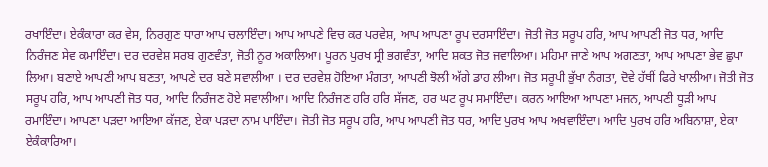ਰਖਾਇੰਦਾ। ਏਕੰਕਾਰਾ ਕਰ ਵੇਸ, ਨਿਰਗੁਣ ਧਾਰਾ ਆਪ ਚਲਾਇੰਦਾ। ਆਪ ਆਪਣੇ ਵਿਚ ਕਰ ਪਰਵੇਸ਼, ਆਪ ਆਪਣਾ ਰੂਪ ਦਰਸਾਇੰਦਾ। ਜੋਤੀ ਜੋਤ ਸਰੂਪ ਹਰਿ, ਆਪ ਆਪਣੀ ਜੋਤ ਧਰ, ਆਦਿ ਨਿਰੰਜਣ ਸੇਵ ਕਮਾਇੰਦਾ। ਦਰ ਦਰਵੇਸ਼ ਸਰਬ ਗੁਣਵੰਤਾ, ਜੋਤੀ ਨੂਰ ਅਕਾਲਿਆ। ਪੂਰਨ ਪੁਰਖ ਸ੍ਰੀ ਭਗਵੰਤਾ, ਆਦਿ ਸ਼ਕਤ ਜੋਤ ਜਵਾਲਿਆ। ਮਹਿਮਾ ਜਾਣੇ ਆਪ ਅਗਣਤਾ, ਆਪ ਆਪਣਾ ਭੇਵ ਛੁਪਾ ਲਿਆ। ਬਣਾਏ ਆਪਣੀ ਆਪ ਬਣਤਾ, ਆਪਣੇ ਦਰ ਬਣੇ ਸਵਾਲੀਆ । ਦਰ ਦਰਵੇਸ਼ ਹੋਇਆ ਮੰਗਤਾ, ਆਪਣੀ ਝੋਲੀ ਅੱਗੇ ਡਾਹ ਲੀਆ। ਜੋਤ ਸਰੂਪੀ ਭੁੱਖਾ ਨੰਗਤਾ, ਦੋਵੇ ਹੱਥੀਂ ਫਿਰੇ ਖਾਲੀਆ। ਜੋਤੀ ਜੋਤ ਸਰੂਪ ਹਰਿ, ਆਪ ਆਪਣੀ ਜੋਤ ਧਰ, ਆਦਿ ਨਿਰੰਜਣ ਹੋਏ ਸਵਾਲੀਆ। ਆਦਿ ਨਿਰੰਜਣ ਹਰਿ ਹਰਿ ਸੱਜਣ, ਹਰ ਘਟ ਰੂਪ ਸਮਾਇੰਦਾ। ਕਰਨ ਆਇਆ ਆਪਣਾ ਮਜਨ, ਆਪਣੀ ਧੂੜੀ ਆਪ ਰਮਾਇੰਦਾ। ਆਪਣਾ ਪੜਦਾ ਆਇਆ ਕੱਜਣ, ਏਕਾ ਪੜਦਾ ਨਾਮ ਪਾਇੰਦਾ। ਜੋਤੀ ਜੋਤ ਸਰੂਪ ਹਰਿ, ਆਪ ਆਪਣੀ ਜੋਤ ਧਰ, ਆਦਿ ਪੁਰਖ ਆਪ ਅਖਵਾਇੰਦਾ। ਆਦਿ ਪੁਰਖ ਹਰਿ ਅਬਿਨਾਸ਼ਾ, ਏਕਾ ਏਕੰਕਾਰਿਆ।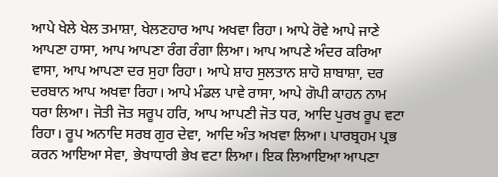ਆਪੇ ਖੇਲੇ ਖੇਲ ਤਮਾਸ਼ਾ, ਖੇਲਣਹਾਰ ਆਪ ਅਖਵਾ ਰਿਹਾ। ਆਪੇ ਰੋਵੇ ਆਪੇ ਜਾਣੇ ਆਪਣਾ ਹਾਸਾ, ਆਪ ਆਪਣਾ ਰੰਗ ਰੰਗਾ ਲਿਆ। ਆਪ ਆਪਣੇ ਅੰਦਰ ਕਰਿਆ ਵਾਸਾ, ਆਪ ਆਪਣਾ ਦਰ ਸੁਹਾ ਰਿਹਾ। ਆਪੇ ਸ਼ਾਹ ਸੁਲਤਾਨ ਸ਼ਾਹੋ ਸ਼ਾਬਾਸ਼ਾ, ਦਰ ਦਰਬਾਨ ਆਪ ਅਖਵਾ ਰਿਹਾ। ਆਪੇ ਮੰਡਲ ਪਾਵੇ ਰਾਸਾ, ਆਪੇ ਗੋਪੀ ਕਾਹਨ ਨਾਮ ਧਰਾ ਲਿਆ। ਜੋਤੀ ਜੋਤ ਸਰੂਪ ਹਰਿ, ਆਪ ਆਪਣੀ ਜੋਤ ਧਰ, ਆਦਿ ਪੁਰਖ ਰੂਪ ਵਟਾ ਰਿਹਾ। ਰੂਪ ਅਨਾਦਿ ਸਰਬ ਗੁਰ ਦੇਵਾ, ਆਦਿ ਅੰਤ ਅਖਵਾ ਲਿਆ। ਪਾਰਬ੍ਰਹਮ ਪ੍ਰਭ ਕਰਨ ਆਇਆ ਸੇਵਾ, ਭੇਖਾਧਾਰੀ ਭੇਖ ਵਟਾ ਲਿਆ। ਇਕ ਲਿਆਇਆ ਆਪਣਾ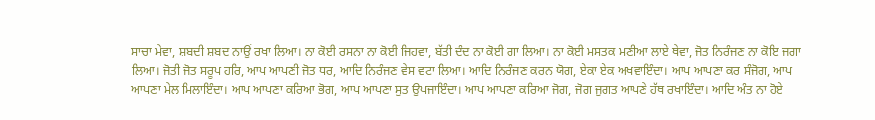ਸਾਚਾ ਮੇਵਾ, ਸ਼ਬਦੀ ਸ਼ਬਦ ਨਾਉਂ ਰਖਾ ਲਿਆ। ਨਾ ਕੋਈ ਰਸਨਾ ਨਾ ਕੋਈ ਜਿਹਵਾ, ਬੱਤੀ ਦੰਦ ਨਾ ਕੋਈ ਗਾ ਲਿਆ। ਨਾ ਕੋਈ ਮਸਤਕ ਮਣੀਆ ਲਾਏ ਥੇਵਾ, ਜੋਤ ਨਿਰੰਜਣ ਨਾ ਕੋਇ ਜਗਾ ਲਿਆ। ਜੋਤੀ ਜੋਤ ਸਰੂਪ ਹਰਿ, ਆਪ ਆਪਣੀ ਜੋਤ ਧਰ, ਆਦਿ ਨਿਰੰਜਣ ਵੇਸ ਵਟਾ ਲਿਆ। ਆਦਿ ਨਿਰੰਜਣ ਕਰਨ ਯੋਗ, ਏਕਾ ਏਕ ਅਖਵਾਇੰਦਾ। ਆਪ ਆਪਣਾ ਕਰ ਸੰਜੋਗ, ਆਪ ਆਪਣਾ ਮੇਲ ਮਿਲਾਇੰਦਾ। ਆਪ ਆਪਣਾ ਕਰਿਆ ਭੋਗ, ਆਪ ਆਪਣਾ ਸੁਤ ਉਪਜਾਇੰਦਾ। ਆਪ ਆਪਣਾ ਕਰਿਆ ਜੋਗ, ਜੋਗ ਜੁਗਤ ਆਪਣੇ ਹੱਥ ਰਖਾਇੰਦਾ। ਆਦਿ ਅੰਤ ਨਾ ਹੋਏ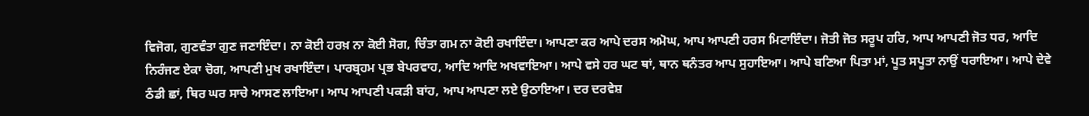ਵਿਜੋਗ, ਗੁਣਵੰਤਾ ਗੁਣ ਜਣਾਇੰਦਾ। ਨਾ ਕੋਈ ਹਰਖ਼ ਨਾ ਕੋਈ ਸੋਗ, ਚਿੰਤਾ ਗਮ ਨਾ ਕੋਈ ਰਖਾਇੰਦਾ। ਆਪਣਾ ਕਰ ਆਪੇ ਦਰਸ ਅਮੋਘ, ਆਪ ਆਪਣੀ ਹਰਸ ਮਿਟਾਇੰਦਾ। ਜੋਤੀ ਜੋਤ ਸਰੂਪ ਹਰਿ, ਆਪ ਆਪਣੀ ਜੋਤ ਧਰ, ਆਦਿ ਨਿਰੰਜਣ ਏਕਾ ਚੋਗ, ਆਪਣੀ ਮੁਖ ਰਖਾਇੰਦਾ। ਪਾਰਬ੍ਰਹਮ ਪ੍ਰਭ ਬੇਪਰਵਾਹ, ਆਦਿ ਆਦਿ ਅਖਵਾਇਆ। ਆਪੇ ਵਸੇ ਹਰ ਘਟ ਥਾਂ, ਥਾਨ ਥਨੰਤਰ ਆਪ ਸੁਹਾਇਆ। ਆਪੇ ਬਣਿਆ ਪਿਤਾ ਮਾਂ, ਪੂਤ ਸਪੂਤਾ ਨਾਉਂ ਧਰਾਇਆ। ਆਪੇ ਦੇਵੇ ਠੰਡੀ ਛਾਂ, ਥਿਰ ਘਰ ਸਾਚੇ ਆਸਣ ਲਾਇਆ। ਆਪ ਆਪਣੀ ਪਕੜੀ ਬਾਂਹ, ਆਪ ਆਪਣਾ ਲਏ ਉਠਾਇਆ। ਦਰ ਦਰਵੇਸ਼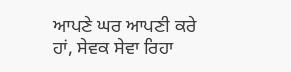ਆਪਣੇ ਘਰ ਆਪਣੀ ਕਰੇ ਹਾਂ, ਸੇਵਕ ਸੇਵਾ ਰਿਹਾ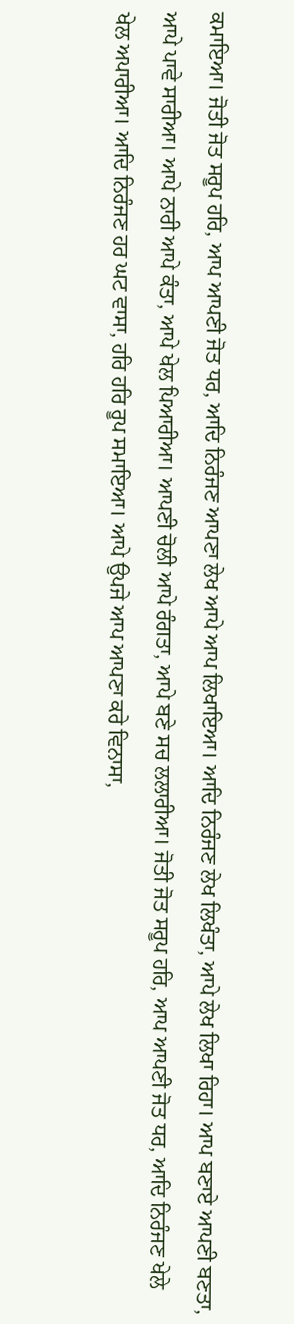ਕਮਾਇਆ। ਜੋਤੀ ਜੋਤ ਸਰੂਪ ਹਰਿ, ਆਪ ਆਪਣੀ ਜੋਤ ਧਰ, ਆਦਿ ਨਿਰੰਜਣ ਆਪਣਾ ਲੇਖ ਆਪੇ ਆਪ ਲਿਖਾਇਆ। ਆਦਿ ਨਿਰੰਜਣ ਲੇਖ ਲਿਖੰਤਾ, ਆਪੇ ਲੇਖ ਲਿਖਾ ਰਿਹਾ। ਆਪ ਬਣਾਏ ਆਪਣੀ ਬਣਤਾ, ਆਪੇ ਪਾਵੇ ਸਾਰੀਆ। ਆਪੇ ਨਾਰੀ ਆਪੇ ਕੰਤਾ, ਆਪੇ ਖੇਲ ਪਿਆਰੀਆ। ਆਪਣੀ ਚੋਲੀ ਆਪੇ ਰੰਗਤਾ, ਆਪੇ ਬਣੇ ਸਚ ਲਲਾਰੀਆ। ਜੋਤੀ ਜੋਤ ਸਰੂਪ ਹਰਿ, ਆਪ ਆਪਣੀ ਜੋਤ ਧਰ, ਆਦਿ ਨਿਰੰਜਣ ਖੇਲੇ ਖੇਲ ਅਪਾਰੀਆ। ਆਦਿ ਨਿਰੰਜਣ ਹਰ ਘਟ ਵਾਸਾ, ਹਰਿ ਹਰਿ ਰੂਪ ਸਮਾਇਆ। ਆਪੇ ਉਪਜੇ ਆਪ ਆਪਣਾ ਕਰੇ ਵਿਨਾਸਾ,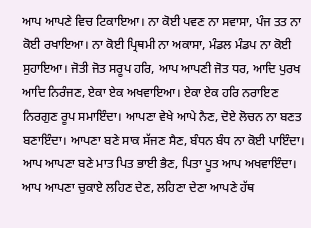ਆਪ ਆਪਣੇ ਵਿਚ ਟਿਕਾਇਆ। ਨਾ ਕੋਈ ਪਵਣ ਨਾ ਸਵਾਸਾ, ਪੰਜ ਤਤ ਨਾ ਕੋਈ ਰਖਾਇਆ। ਨਾ ਕੋਈ ਪ੍ਰਿਥਮੀ ਨਾ ਅਕਾਸਾ, ਮੰਡਲ ਮੰਡਪ ਨਾ ਕੋਈ ਸੁਹਾਇਆ। ਜੋਤੀ ਜੋਤ ਸਰੂਪ ਹਰਿ, ਆਪ ਆਪਣੀ ਜੋਤ ਧਰ, ਆਦਿ ਪੁਰਖ ਆਦਿ ਨਿਰੰਜਣ, ਏਕਾ ਏਕ ਅਖਵਾਇਆ। ਏਕਾ ਏਕ ਹਰਿ ਨਰਾਇਣ ਨਿਰਗੁਣ ਰੂਪ ਸਮਾਇੰਦਾ। ਆਪਣਾ ਵੇਖੇ ਆਪੇ ਨੈਣ, ਦੋਏ ਲੋਚਨ ਨਾ ਬਣਤ ਬਣਾਇੰਦਾ। ਆਪਣਾ ਬਣੇ ਸਾਕ ਸੱਜਣ ਸੈਣ, ਬੰਧਨ ਬੰਧ ਨਾ ਕੋਈ ਪਾਇੰਦਾ। ਆਪ ਆਪਣਾ ਬਣੇ ਮਾਤ ਪਿਤ ਭਾਈ ਭੈਣ, ਪਿਤਾ ਪੂਤ ਆਪ ਅਖਵਾਇੰਦਾ। ਆਪ ਆਪਣਾ ਚੁਕਾਏ ਲਹਿਣ ਦੇਣ, ਲਹਿਣਾ ਦੇਣਾ ਆਪਣੇ ਹੱਥ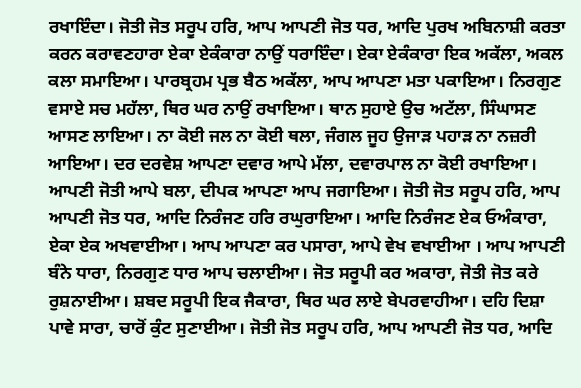ਰਖਾਇੰਦਾ। ਜੋਤੀ ਜੋਤ ਸਰੂਪ ਹਰਿ, ਆਪ ਆਪਣੀ ਜੋਤ ਧਰ, ਆਦਿ ਪੁਰਖ ਅਬਿਨਾਸ਼ੀ ਕਰਤਾ ਕਰਨ ਕਰਾਵਣਹਾਰਾ ਏਕਾ ਏਕੰਕਾਰਾ ਨਾਉਂ ਧਰਾਇੰਦਾ। ਏਕਾ ਏਕੰਕਾਰਾ ਇਕ ਅਕੱਲਾ, ਅਕਲ ਕਲਾ ਸਮਾਇਆ। ਪਾਰਬ੍ਰਹਮ ਪ੍ਰਭ ਬੈਠ ਅਕੱਲਾ, ਆਪ ਆਪਣਾ ਮਤਾ ਪਕਾਇਆ। ਨਿਰਗੁਣ ਵਸਾਏ ਸਚ ਮਹੱਲਾ, ਥਿਰ ਘਰ ਨਾਉਂ ਰਖਾਇਆ। ਥਾਨ ਸੁਹਾਏ ਉਚ ਅਟੱਲਾ, ਸਿੰਘਾਸਣ ਆਸਣ ਲਾਇਆ। ਨਾ ਕੋਈ ਜਲ ਨਾ ਕੋਈ ਥਲਾ, ਜੰਗਲ ਜੂਹ ਉਜਾੜ ਪਹਾੜ ਨਾ ਨਜ਼ਰੀ ਆਇਆ। ਦਰ ਦਰਵੇਸ਼ ਆਪਣਾ ਦਵਾਰ ਆਪੇ ਮੱਲਾ, ਦਵਾਰਪਾਲ ਨਾ ਕੋਈ ਰਖਾਇਆ। ਆਪਣੀ ਜੋਤੀ ਆਪੇ ਬਲਾ, ਦੀਪਕ ਆਪਣਾ ਆਪ ਜਗਾਇਆ। ਜੋਤੀ ਜੋਤ ਸਰੂਪ ਹਰਿ, ਆਪ ਆਪਣੀ ਜੋਤ ਧਰ, ਆਦਿ ਨਿਰੰਜਣ ਹਰਿ ਰਘੁਰਾਇਆ। ਆਦਿ ਨਿਰੰਜਣ ਏਕ ਓਅੰਕਾਰਾ, ਏਕਾ ਏਕ ਅਖਵਾਈਆ। ਆਪ ਆਪਣਾ ਕਰ ਪਸਾਰਾ, ਆਪੇ ਵੇਖ ਵਖਾਈਆ । ਆਪ ਆਪਣੀ ਬੰਨੇ ਧਾਰਾ, ਨਿਰਗੁਣ ਧਾਰ ਆਪ ਚਲਾਈਆ। ਜੋਤ ਸਰੂਪੀ ਕਰ ਅਕਾਰਾ, ਜੋਤੀ ਜੋਤ ਕਰੇ ਰੁਸ਼ਨਾਈਆ। ਸ਼ਬਦ ਸਰੂਪੀ ਇਕ ਜੈਕਾਰਾ, ਥਿਰ ਘਰ ਲਾਏ ਬੇਪਰਵਾਹੀਆ। ਦਹਿ ਦਿਸ਼ਾ ਪਾਵੇ ਸਾਰਾ, ਚਾਰੋਂ ਕੁੰਟ ਸੁਣਾਈਆ। ਜੋਤੀ ਜੋਤ ਸਰੂਪ ਹਰਿ, ਆਪ ਆਪਣੀ ਜੋਤ ਧਰ, ਆਦਿ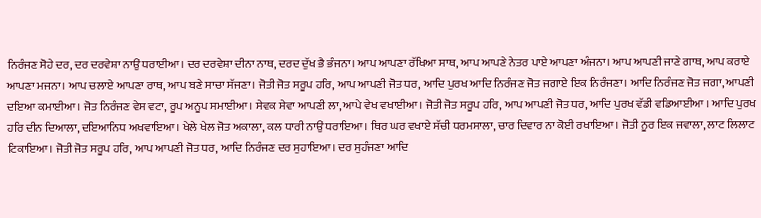ਨਿਰੰਜਣ ਸੋਹੇ ਦਰ, ਦਰ ਦਰਵੇਸ਼ਾ ਨਾਉਂ ਧਰਾਈਆ। ਦਰ ਦਰਵੇਸ਼ਾ ਦੀਨਾ ਨਾਥ, ਦਰਦ ਦੁੱਖ ਭੈ ਭੰਜਨਾ। ਆਪ ਆਪਣਾ ਰੱਖਿਆ ਸਾਥ, ਆਪ ਆਪਣੇ ਨੇਤਰ ਪਾਏ ਆਪਣਾ ਅੰਜਨਾ। ਆਪ ਆਪਣੀ ਜਾਣੇ ਗਾਥ, ਆਪ ਕਰਾਏ ਆਪਣਾ ਮਜਨਾ। ਆਪ ਚਲਾਏ ਆਪਣਾ ਰਾਥ, ਆਪ ਬਣੇ ਸਾਚਾ ਸੱਜਣਾ। ਜੋਤੀ ਜੋਤ ਸਰੂਪ ਹਰਿ, ਆਪ ਆਪਣੀ ਜੋਤ ਧਰ, ਆਦਿ ਪੁਰਖ ਆਦਿ ਨਿਰੰਜਣ ਜੋਤ ਜਗਾਏ ਇਕ ਨਿਰੰਜਣਾ। ਆਦਿ ਨਿਰੰਜਣ ਜੋਤ ਜਗਾ, ਆਪਣੀ ਦਇਆ ਕਮਾਈਆ। ਜੋਤ ਨਿਰੰਜਣ ਵੇਸ ਵਟਾ, ਰੂਪ ਅਨੂਪ ਸਮਾਈਆ। ਸੇਵਕ ਸੇਵਾ ਆਪਣੀ ਲਾ, ਆਪੇ ਵੇਖ ਵਖਾਈਆ। ਜੋਤੀ ਜੋਤ ਸਰੂਪ ਹਰਿ, ਆਪ ਆਪਣੀ ਜੋਤ ਧਰ, ਆਦਿ ਪੁਰਖ ਵੱਡੀ ਵਡਿਆਈਆ । ਆਦਿ ਪੁਰਖ ਹਰਿ ਦੀਨ ਦਿਆਲਾ, ਦਇਆਨਿਧ ਅਖਵਾਇਆ। ਖੇਲੇ ਖੇਲ ਜੋਤ ਅਕਾਲਾ, ਕਲ ਧਾਰੀ ਨਾਉਂ ਧਰਾਇਆ। ਥਿਰ ਘਰ ਵਖਾਏ ਸੱਚੀ ਧਰਮਸਾਲਾ, ਚਾਰ ਦਿਵਾਰ ਨਾ ਕੋਈ ਰਖਾਇਆ। ਜੋਤੀ ਨੂਰ ਇਕ ਜਵਾਲਾ, ਲਾਟ ਲਿਲਾਟ ਟਿਕਾਇਆ। ਜੋਤੀ ਜੋਤ ਸਰੂਪ ਹਰਿ, ਆਪ ਆਪਣੀ ਜੋਤ ਧਰ, ਆਦਿ ਨਿਰੰਜਣ ਦਰ ਸੁਹਾਇਆ। ਦਰ ਸੁਹੰਜਣਾ ਆਦਿ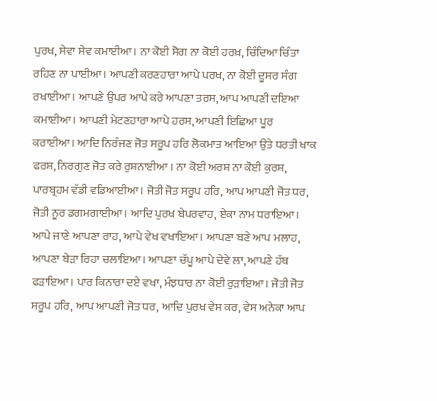ਪੁਰਖ, ਸੇਵਾ ਸੇਵ ਕਮਾਈਆ। ਨਾ ਕੋਈ ਸੋਗ ਨਾ ਕੋਈ ਹਰਖ਼, ਚਿੰਦਿਆ ਚਿੰਤਾ ਰਹਿਣ ਨਾ ਪਾਈਆ। ਆਪਣੀ ਕਰਣਹਾਰਾ ਆਪੇ ਪਰਖ, ਨਾ ਕੋਈ ਦੂਸਰ ਸੰਗ ਰਖਾਈਆ। ਆਪਣੇ ਉਪਰ ਆਪੇ ਕਰੇ ਆਪਣਾ ਤਰਸ, ਆਪ ਆਪਣੀ ਦਇਆ ਕਮਾਈਆ। ਆਪਣੀ ਮੇਟਣਹਾਰਾ ਆਪੇ ਹਰਸ, ਆਪਣੀ ਇਛਿਆ ਪੂਰ ਕਰਾਈਆ। ਆਦਿ ਨਿਰੰਜਣ ਜੋਤ ਸਰੂਪ ਹਰਿ ਲੋਕਮਾਤ ਆਇਆ ਉਤੇ ਧਰਤੀ ਖਾਕ ਫਰਸ਼, ਨਿਰਗੁਣ ਜੋਤ ਕਰੇ ਰੁਸ਼ਨਾਈਆ । ਨਾ ਕੋਈ ਅਰਸ਼ ਨਾ ਕੋਈ ਕੁਰਸ਼, ਪਾਰਬ੍ਰਹਮ ਵੱਡੀ ਵਡਿਆਈਆ। ਜੋਤੀ ਜੋਤ ਸਰੂਪ ਹਰਿ, ਆਪ ਆਪਣੀ ਜੋਤ ਧਰ, ਜੋਤੀ ਨੂਰ ਡਗਮਗਾਈਆ। ਆਦਿ ਪੁਰਖ ਬੇਪਰਵਾਹ, ਏਕਾ ਨਾਮ ਧਰਾਇਆ। ਆਪੇ ਜਾਣੇ ਆਪਣਾ ਰਾਹ, ਆਪੇ ਵੇਖ ਵਖਾਇਆ। ਆਪਣਾ ਬਣੇ ਆਪ ਮਲਾਹ, ਆਪਣਾ ਬੇੜਾ ਰਿਹਾ ਚਲਾਇਆ। ਆਪਣਾ ਚੱਪੂ ਆਪੇ ਦੇਵੇ ਲਾ, ਆਪਣੇ ਹੱਥ ਫੜਾਇਆ। ਪਾਰ ਕਿਨਾਰਾ ਦਏ ਵਖਾ, ਮੰਝਧਾਰ ਨਾ ਕੋਈ ਰੁੜਾਇਆ। ਜੋਤੀ ਜੋਤ ਸਰੂਪ ਹਰਿ, ਆਪ ਆਪਣੀ ਜੋਤ ਧਰ, ਆਦਿ ਪੁਰਖ ਵੇਸ ਕਰ, ਵੇਸ ਅਨੇਕਾ ਆਪ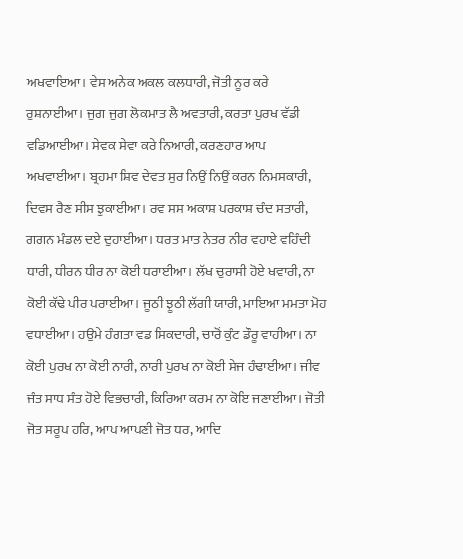ਅਖਵਾਇਆ। ਵੇਸ ਅਨੇਕ ਅਕਲ ਕਲਧਾਰੀ, ਜੋਤੀ ਨੂਰ ਕਰੇ ਰੁਸ਼ਨਾਈਆ। ਜੁਗ ਜੁਗ ਲੋਕਮਾਤ ਲੈ ਅਵਤਾਰੀ, ਕਰਤਾ ਪੁਰਖ ਵੱਡੀ ਵਡਿਆਈਆ। ਸੇਵਕ ਸੇਵਾ ਕਰੇ ਨਿਆਰੀ, ਕਰਣਹਾਰ ਆਪ ਅਖਵਾਈਆ। ਬ੍ਰਹਮਾ ਸ਼ਿਵ ਦੇਵਤ ਸੁਰ ਨਿਉਂ ਨਿਉਂ ਕਰਨ ਨਿਮਸਕਾਰੀ, ਦਿਵਸ ਰੈਣ ਸੀਸ ਝੁਕਾਈਆ। ਰਵ ਸਸ ਅਕਾਸ਼ ਪਰਕਾਸ਼ ਚੰਦ ਸਤਾਰੀ, ਗਗਨ ਮੰਡਲ ਦਏ ਦੁਹਾਈਆ। ਧਰਤ ਮਾਤ ਨੇਤਰ ਨੀਰ ਵਹਾਏ ਵਹਿੰਦੀ ਧਾਰੀ, ਧੀਰਨ ਧੀਰ ਨਾ ਕੋਈ ਧਰਾਈਆ। ਲੱਖ ਚੁਰਾਸੀ ਹੋਏ ਖਵਾਰੀ, ਨਾ ਕੋਈ ਕੱਢੇ ਪੀਰ ਪਰਾਈਆ। ਜੂਠੀ ਝੂਠੀ ਲੱਗੀ ਯਾਰੀ, ਮਾਇਆ ਮਮਤਾ ਮੋਹ ਵਧਾਈਆ। ਹਉਮੇ ਹੰਗਤਾ ਵਡ ਸਿਕਦਾਰੀ, ਚਾਰੋਂ ਕੁੰਟ ਡੌਰੂ ਵਾਹੀਆ। ਨਾ ਕੋਈ ਪੁਰਖ ਨਾ ਕੋਈ ਨਾਰੀ, ਨਾਰੀ ਪੁਰਖ ਨਾ ਕੋਈ ਸੇਜ ਹੰਢਾਈਆ। ਜੀਵ ਜੰਤ ਸਾਧ ਸੰਤ ਹੋਏ ਵਿਭਚਾਰੀ, ਕਿਰਿਆ ਕਰਮ ਨਾ ਕੋਇ ਜਣਾਈਆ। ਜੋਤੀ ਜੋਤ ਸਰੂਪ ਹਰਿ, ਆਪ ਆਪਣੀ ਜੋਤ ਧਰ, ਆਦਿ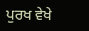ਪੁਰਖ ਵੇਖੇ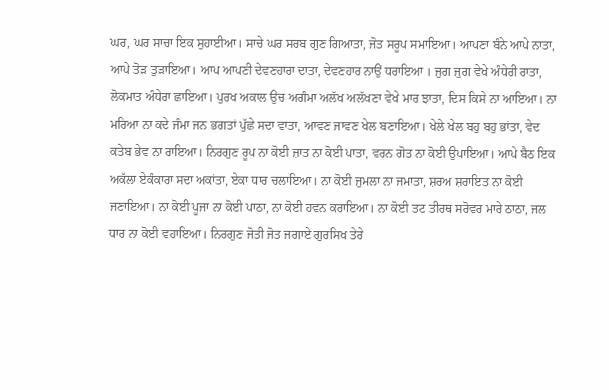ਘਰ, ਘਰ ਸਾਚਾ ਇਕ ਸੁਹਾਈਆ। ਸਾਚੇ ਘਰ ਸਰਬ ਗੁਣ ਗਿਆਤਾ, ਜੋਤ ਸਰੂਪ ਸਮਾਇਆ। ਆਪਣਾ ਬੰਨੇ ਆਪੇ ਨਾਤਾ, ਆਪੇ ਤੋੜ ਤੁੜਾਇਆ। ਆਪ ਆਪਣੀ ਦੇਵਣਹਾਰਾ ਦਾਤਾ, ਦੇਵਣਹਾਰ ਨਾਉਂ ਧਰਾਇਆ । ਜੁਗ ਜੁਗ ਵੇਖੇ ਅੰਧੇਰੀ ਰਾਤਾ, ਲੋਕਮਾਤ ਅੰਧੇਰਾ ਛਾਇਆ। ਪੁਰਖ ਅਕਾਲ ਉਚ ਅਗੰਮਾ ਅਲੱਖ ਅਲੱਖਣਾ ਵੇਖੇ ਮਾਰ ਝਾਤਾ, ਦਿਸ ਕਿਸੇ ਨਾ ਆਇਆ। ਨਾ ਮਰਿਆ ਨਾ ਕਦੇ ਜੰਮਾ ਜਨ ਭਗਤਾਂ ਪੁੱਛੇ ਸਦਾ ਵਾਤਾ, ਆਵਣ ਜਾਵਣ ਖੇਲ ਬਣਾਇਆ। ਖੇਲੇ ਖੇਲ ਬਹੁ ਬਹੁ ਭਾਂਤਾ, ਵੇਦ ਕਤੇਬ ਭੇਵ ਨਾ ਰਾਇਆ। ਨਿਰਗੁਣ ਰੂਪ ਨਾ ਕੋਈ ਜ਼ਾਤ ਨਾ ਕੋਈ ਪਾਤਾ, ਵਰਨ ਗੋਤ ਨਾ ਕੋਈ ਉਪਾਇਆ। ਆਪੇ ਬੈਠ ਇਕ ਅਕੱਲਾ ਏਕੰਕਾਰਾ ਸਦਾ ਅਕਾਂਤਾ, ਏਕਾ ਧਾਰ ਚਲਾਇਆ। ਨਾ ਕੋਈ ਜੁਮਲਾ ਨਾ ਜਮਾਤਾ, ਸ਼ਰਅ ਸ਼ਰਾਇਤ ਨਾ ਕੋਈ ਜਣਾਇਆ। ਨਾ ਕੋਈ ਪੂਜਾ ਨਾ ਕੋਈ ਪਾਠਾ, ਨਾ ਕੋਈ ਹਵਨ ਕਰਾਇਆ। ਨਾ ਕੋਈ ਤਟ ਤੀਰਥ ਸਰੋਵਰ ਮਾਰੇ ਠਾਠਾ, ਜਲ ਧਾਰ ਨਾ ਕੋਈ ਵਹਾਇਆ। ਨਿਰਗੁਣ ਜੋਤੀ ਜੋਤ ਜਗਾਏ ਗੁਰਸਿਖ ਤੇਰੇ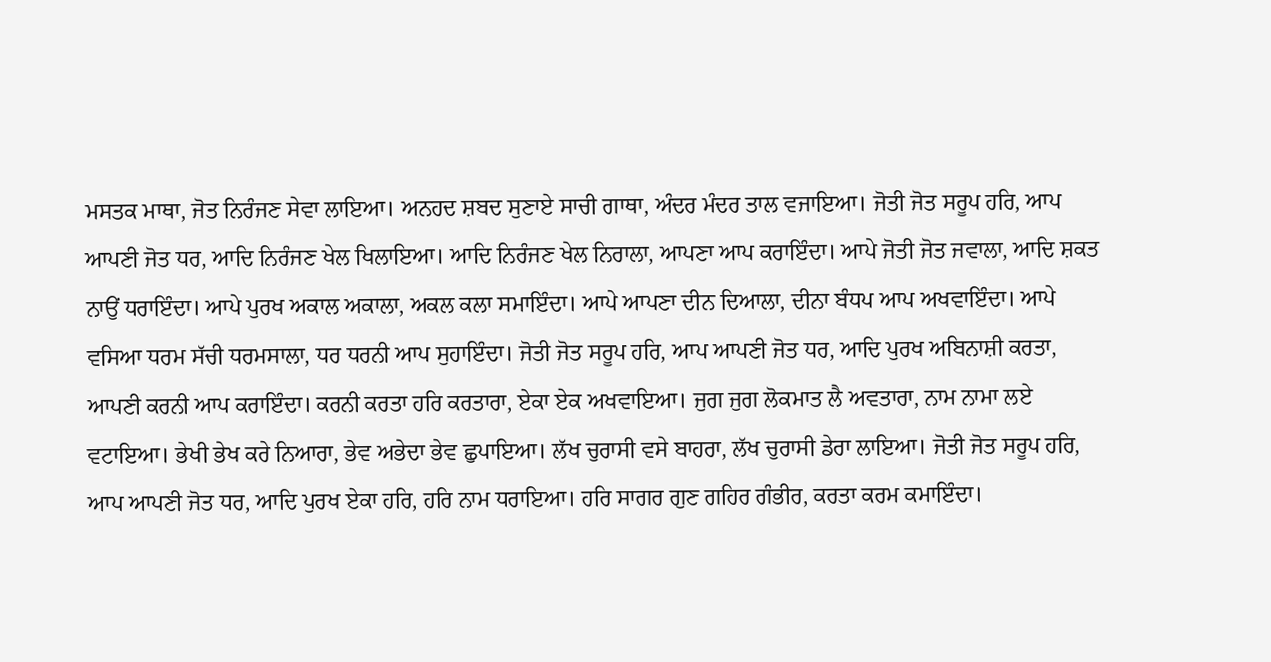ਮਸਤਕ ਮਾਥਾ, ਜੋਤ ਨਿਰੰਜਣ ਸੇਵਾ ਲਾਇਆ। ਅਨਹਦ ਸ਼ਬਦ ਸੁਣਾਏ ਸਾਚੀ ਗਾਥਾ, ਅੰਦਰ ਮੰਦਰ ਤਾਲ ਵਜਾਇਆ। ਜੋਤੀ ਜੋਤ ਸਰੂਪ ਹਰਿ, ਆਪ ਆਪਣੀ ਜੋਤ ਧਰ, ਆਦਿ ਨਿਰੰਜਣ ਖੇਲ ਖਿਲਾਇਆ। ਆਦਿ ਨਿਰੰਜਣ ਖੇਲ ਨਿਰਾਲਾ, ਆਪਣਾ ਆਪ ਕਰਾਇੰਦਾ। ਆਪੇ ਜੋਤੀ ਜੋਤ ਜਵਾਲਾ, ਆਦਿ ਸ਼ਕਤ ਨਾਉਂ ਧਰਾਇੰਦਾ। ਆਪੇ ਪੁਰਖ ਅਕਾਲ ਅਕਾਲਾ, ਅਕਲ ਕਲਾ ਸਮਾਇੰਦਾ। ਆਪੇ ਆਪਣਾ ਦੀਨ ਦਿਆਲਾ, ਦੀਨਾ ਬੰਧਪ ਆਪ ਅਖਵਾਇੰਦਾ। ਆਪੇ ਵਸਿਆ ਧਰਮ ਸੱਚੀ ਧਰਮਸਾਲਾ, ਧਰ ਧਰਨੀ ਆਪ ਸੁਹਾਇੰਦਾ। ਜੋਤੀ ਜੋਤ ਸਰੂਪ ਹਰਿ, ਆਪ ਆਪਣੀ ਜੋਤ ਧਰ, ਆਦਿ ਪੁਰਖ ਅਬਿਨਾਸ਼ੀ ਕਰਤਾ, ਆਪਣੀ ਕਰਨੀ ਆਪ ਕਰਾਇੰਦਾ। ਕਰਨੀ ਕਰਤਾ ਹਰਿ ਕਰਤਾਰਾ, ਏਕਾ ਏਕ ਅਖਵਾਇਆ। ਜੁਗ ਜੁਗ ਲੋਕਮਾਤ ਲੈ ਅਵਤਾਰਾ, ਨਾਮ ਨਾਮਾ ਲਏ ਵਟਾਇਆ। ਭੇਖੀ ਭੇਖ ਕਰੇ ਨਿਆਰਾ, ਭੇਵ ਅਭੇਦਾ ਭੇਵ ਛੁਪਾਇਆ। ਲੱਖ ਚੁਰਾਸੀ ਵਸੇ ਬਾਹਰਾ, ਲੱਖ ਚੁਰਾਸੀ ਡੇਰਾ ਲਾਇਆ। ਜੋਤੀ ਜੋਤ ਸਰੂਪ ਹਰਿ, ਆਪ ਆਪਣੀ ਜੋਤ ਧਰ, ਆਦਿ ਪੁਰਖ ਏਕਾ ਹਰਿ, ਹਰਿ ਨਾਮ ਧਰਾਇਆ। ਹਰਿ ਸਾਗਰ ਗੁਣ ਗਹਿਰ ਗੰਭੀਰ, ਕਰਤਾ ਕਰਮ ਕਮਾਇੰਦਾ।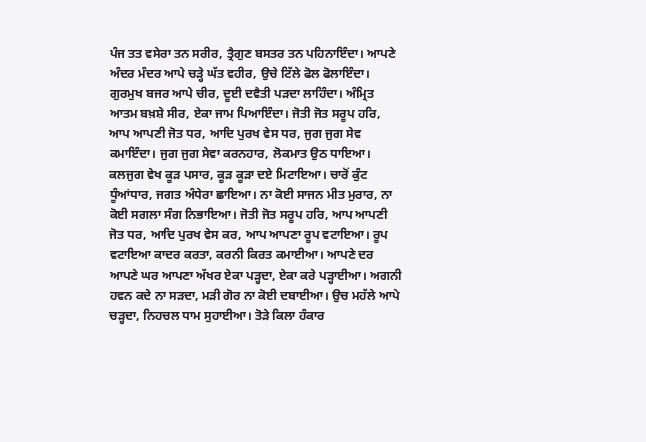ਪੰਜ ਤਤ ਵਸੇਰਾ ਤਨ ਸਰੀਰ, ਤ੍ਰੈਗੁਣ ਬਸਤਰ ਤਨ ਪਹਿਨਾਇੰਦਾ। ਆਪਣੇ ਅੰਦਰ ਮੰਦਰ ਆਪੇ ਚੜ੍ਹੇ ਘੱਤ ਵਹੀਰ, ਉਚੇ ਟਿੱਲੇ ਫੋਲ ਫੋਲਾਇੰਦਾ। ਗੁਰਮੁਖ ਬਜਰ ਆਪੇ ਚੀਰ, ਦੂਈ ਦਵੈਤੀ ਪੜਦਾ ਲਾਹਿੰਦਾ। ਅੰਮ੍ਰਿਤ ਆਤਮ ਬਖ਼ਸ਼ੇ ਸੀਰ, ਏਕਾ ਜਾਮ ਪਿਆਇੰਦਾ। ਜੋਤੀ ਜੋਤ ਸਰੂਪ ਹਰਿ, ਆਪ ਆਪਣੀ ਜੋਤ ਧਰ, ਆਦਿ ਪੁਰਖ ਵੇਸ ਧਰ, ਜੁਗ ਜੁਗ ਸੇਵ ਕਮਾਇੰਦਾ। ਜੁਗ ਜੁਗ ਸੇਵਾ ਕਰਨਹਾਰ, ਲੋਕਮਾਤ ਉਠ ਧਾਇਆ। ਕਲਜੁਗ ਵੇਖ ਕੂੜ ਪਸਾਰ, ਕੂੜ ਕੂੜਾ ਦਏ ਮਿਟਾਇਆ। ਚਾਰੋਂ ਕੁੰਟ ਧੂੰਆਂਧਾਰ, ਜਗਤ ਅੰਧੇਰਾ ਛਾਇਆ। ਨਾ ਕੋਈ ਸਾਜਨ ਮੀਤ ਮੁਰਾਰ, ਨਾ ਕੋਈ ਸਗਲਾ ਸੰਗ ਨਿਭਾਇਆ। ਜੋਤੀ ਜੋਤ ਸਰੂਪ ਹਰਿ, ਆਪ ਆਪਣੀ ਜੋਤ ਧਰ, ਆਦਿ ਪੁਰਖ ਵੇਸ ਕਰ, ਆਪ ਆਪਣਾ ਰੂਪ ਵਟਾਇਆ। ਰੂਪ ਵਟਾਇਆ ਕਾਦਰ ਕਰਤਾ, ਕਰਨੀ ਕਿਰਤ ਕਮਾਈਆ। ਆਪਣੇ ਦਰ ਆਪਣੇ ਘਰ ਆਪਣਾ ਅੱਖਰ ਏਕਾ ਪੜ੍ਹਦਾ, ਏਕਾ ਕਰੇ ਪੜ੍ਹਾਈਆ। ਅਗਨੀ ਹਵਨ ਕਦੇ ਨਾ ਸੜਦਾ, ਮੜੀ ਗੋਰ ਨਾ ਕੋਈ ਦਬਾਈਆ। ਉਚ ਮਹੱਲੇ ਆਪੇ ਚੜ੍ਹਦਾ, ਨਿਹਚਲ ਧਾਮ ਸੁਹਾਈਆ। ਤੋੜੇ ਕਿਲਾ ਹੰਕਾਰ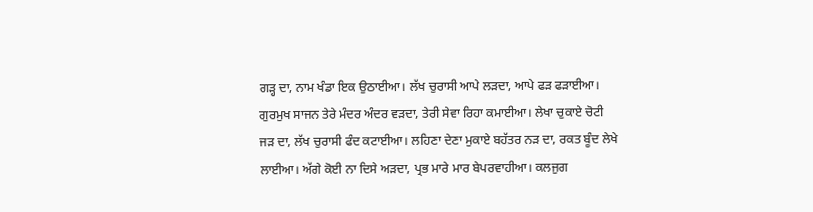ਗੜ੍ਹ ਦਾ, ਨਾਮ ਖੰਡਾ ਇਕ ਉਠਾਈਆ। ਲੱਖ ਚੁਰਾਸੀ ਆਪੇ ਲੜਦਾ, ਆਪੇ ਫੜ ਫੜਾਈਆ। ਗੁਰਮੁਖ ਸਾਜਨ ਤੇਰੇ ਮੰਦਰ ਅੰਦਰ ਵੜਦਾ, ਤੇਰੀ ਸੇਵਾ ਰਿਹਾ ਕਮਾਈਆ। ਲੇਖਾ ਚੁਕਾਏ ਚੋਟੀ ਜੜ ਦਾ, ਲੱਖ ਚੁਰਾਸੀ ਫੰਦ ਕਟਾਈਆ। ਲਹਿਣਾ ਦੇਣਾ ਮੁਕਾਏ ਬਹੱਤਰ ਨੜ ਦਾ, ਰਕਤ ਬੂੰਦ ਲੇਖੇ ਲਾਈਆ। ਅੱਗੇ ਕੋਈ ਨਾ ਦਿਸੇ ਅੜਦਾ, ਪ੍ਰਭ ਮਾਰੇ ਮਾਰ ਬੇਪਰਵਾਹੀਆ। ਕਲਜੁਗ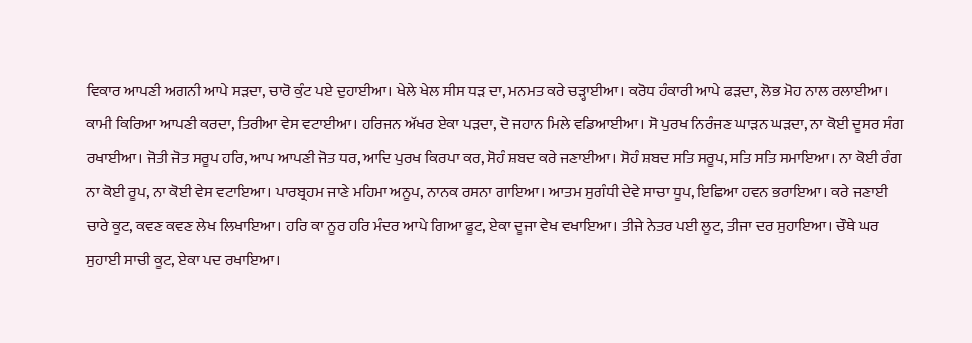ਵਿਕਾਰ ਆਪਣੀ ਅਗਨੀ ਆਪੇ ਸੜਦਾ, ਚਾਰੋ ਕੁੰਟ ਪਏ ਦੁਹਾਈਆ। ਖੇਲੇ ਖੇਲ ਸੀਸ ਧੜ ਦਾ, ਮਨਮਤ ਕਰੇ ਚੜ੍ਹਾਈਆ। ਕਰੋਧ ਹੰਕਾਰੀ ਆਪੇ ਫੜਦਾ, ਲੋਭ ਮੋਹ ਨਾਲ ਰਲਾਈਆ। ਕਾਮੀ ਕਿਰਿਆ ਆਪਣੀ ਕਰਦਾ, ਤਿਰੀਆ ਵੇਸ ਵਟਾਈਆ। ਹਰਿਜਨ ਅੱਖਰ ਏਕਾ ਪੜਦਾ, ਦੋ ਜਹਾਨ ਮਿਲੇ ਵਡਿਆਈਆ। ਸੋ ਪੁਰਖ ਨਿਰੰਜਣ ਘਾੜਨ ਘੜਦਾ, ਨਾ ਕੋਈ ਦੂਸਰ ਸੰਗ ਰਖਾਈਆ। ਜੋਤੀ ਜੋਤ ਸਰੂਪ ਹਰਿ, ਆਪ ਆਪਣੀ ਜੋਤ ਧਰ, ਆਦਿ ਪੁਰਖ ਕਿਰਪਾ ਕਰ, ਸੋਹੰ ਸ਼ਬਦ ਕਰੇ ਜਣਾਈਆ। ਸੋਹੰ ਸ਼ਬਦ ਸਤਿ ਸਰੂਪ, ਸਤਿ ਸਤਿ ਸਮਾਇਆ। ਨਾ ਕੋਈ ਰੰਗ ਨਾ ਕੋਈ ਰੂਪ, ਨਾ ਕੋਈ ਵੇਸ ਵਟਾਇਆ। ਪਾਰਬ੍ਰਹਮ ਜਾਣੇ ਮਹਿਮਾ ਅਨੂਪ, ਨਾਨਕ ਰਸਨਾ ਗਾਇਆ। ਆਤਮ ਸੁਗੰਧੀ ਦੇਵੇ ਸਾਚਾ ਧੂਪ, ਇਛਿਆ ਹਵਨ ਭਰਾਇਆ। ਕਰੇ ਜਣਾਈ ਚਾਰੇ ਕੂਟ, ਕਵਣ ਕਵਣ ਲੇਖ ਲਿਖਾਇਆ। ਹਰਿ ਕਾ ਨੂਰ ਹਰਿ ਮੰਦਰ ਆਪੇ ਗਿਆ ਫੂਟ, ਏਕਾ ਦੂਜਾ ਵੇਖ ਵਖਾਇਆ। ਤੀਜੇ ਨੇਤਰ ਪਈ ਲੂਟ, ਤੀਜਾ ਦਰ ਸੁਹਾਇਆ। ਚੌਥੇ ਘਰ ਸੁਹਾਈ ਸਾਚੀ ਕੂਟ, ਏਕਾ ਪਦ ਰਖਾਇਆ।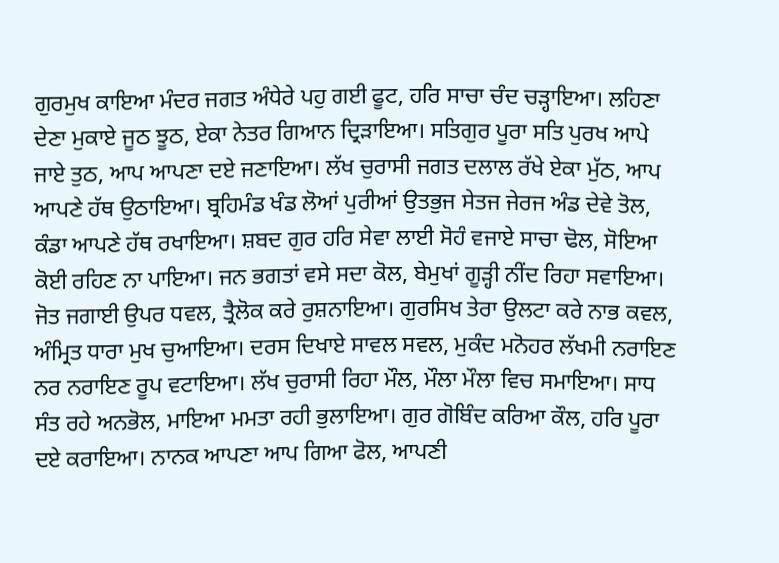ਗੁਰਮੁਖ ਕਾਇਆ ਮੰਦਰ ਜਗਤ ਅੰਧੇਰੇ ਪਹੁ ਗਈ ਫੂਟ, ਹਰਿ ਸਾਚਾ ਚੰਦ ਚੜ੍ਹਾਇਆ। ਲਹਿਣਾ ਦੇਣਾ ਮੁਕਾਏ ਜੂਠ ਝੂਠ, ਏਕਾ ਨੇਤਰ ਗਿਆਨ ਦ੍ਰਿੜਾਇਆ। ਸਤਿਗੁਰ ਪੂਰਾ ਸਤਿ ਪੁਰਖ ਆਪੇ ਜਾਏ ਤੁਠ, ਆਪ ਆਪਣਾ ਦਏ ਜਣਾਇਆ। ਲੱਖ ਚੁਰਾਸੀ ਜਗਤ ਦਲਾਲ ਰੱਖੇ ਏਕਾ ਮੁੱਠ, ਆਪ ਆਪਣੇ ਹੱਥ ਉਠਾਇਆ। ਬ੍ਰਹਿਮੰਡ ਖੰਡ ਲੋਆਂ ਪੁਰੀਆਂ ਉਤਭੁਜ ਸੇਤਜ ਜੇਰਜ ਅੰਡ ਦੇਵੇ ਤੋਲ, ਕੰਡਾ ਆਪਣੇ ਹੱਥ ਰਖਾਇਆ। ਸ਼ਬਦ ਗੁਰ ਹਰਿ ਸੇਵਾ ਲਾਈ ਸੋਹੰ ਵਜਾਏ ਸਾਚਾ ਢੋਲ, ਸੋਇਆ ਕੋਈ ਰਹਿਣ ਨਾ ਪਾਇਆ। ਜਨ ਭਗਤਾਂ ਵਸੇ ਸਦਾ ਕੋਲ, ਬੇਮੁਖਾਂ ਗੂੜ੍ਹੀ ਨੀਂਦ ਰਿਹਾ ਸਵਾਇਆ। ਜੋਤ ਜਗਾਈ ਉਪਰ ਧਵਲ, ਤ੍ਰੈਲੋਕ ਕਰੇ ਰੁਸ਼ਨਾਇਆ। ਗੁਰਸਿਖ ਤੇਰਾ ਉਲਟਾ ਕਰੇ ਨਾਭ ਕਵਲ, ਅੰਮ੍ਰਿਤ ਧਾਰਾ ਮੁਖ ਚੁਆਇਆ। ਦਰਸ ਦਿਖਾਏ ਸਾਵਲ ਸਵਲ, ਮੁਕੰਦ ਮਨੋਹਰ ਲੱਖਮੀ ਨਰਾਇਣ ਨਰ ਨਰਾਇਣ ਰੂਪ ਵਟਾਇਆ। ਲੱਖ ਚੁਰਾਸੀ ਰਿਹਾ ਮੌਲ, ਮੌਲਾ ਮੌਲਾ ਵਿਚ ਸਮਾਇਆ। ਸਾਧ ਸੰਤ ਰਹੇ ਅਨਭੋਲ, ਮਾਇਆ ਮਮਤਾ ਰਹੀ ਭੁਲਾਇਆ। ਗੁਰ ਗੋਬਿੰਦ ਕਰਿਆ ਕੌਲ, ਹਰਿ ਪੂਰਾ ਦਏ ਕਰਾਇਆ। ਨਾਨਕ ਆਪਣਾ ਆਪ ਗਿਆ ਫੋਲ, ਆਪਣੀ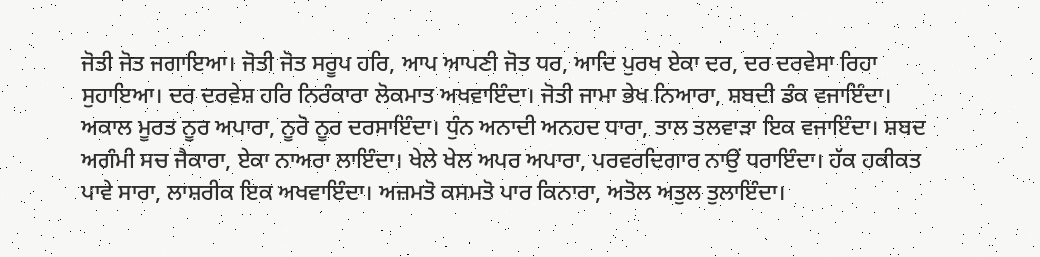ਜੋਤੀ ਜੋਤ ਜਗਾਇਆ। ਜੋਤੀ ਜੋਤ ਸਰੂਪ ਹਰਿ, ਆਪ ਆਪਣੀ ਜੋਤ ਧਰ, ਆਦਿ ਪੁਰਖ ਏਕਾ ਦਰ, ਦਰ ਦਰਵੇਸਾ ਰਿਹਾ ਸੁਹਾਇਆ। ਦਰ ਦਰਵੇਸ਼ ਹਰਿ ਨਿਰੰਕਾਰਾ ਲੋਕਮਾਤ ਅਖਵਾਇੰਦਾ। ਜੋਤੀ ਜਾਮਾ ਭੇਖ ਨਿਆਰਾ, ਸ਼ਬਦੀ ਡੰਕ ਵਜਾਇੰਦਾ। ਅਕਾਲ ਮੂਰਤ ਨੂਰ ਅਪਾਰਾ, ਨੂਰੋ ਨੂਰ ਦਰਸਾਇੰਦਾ। ਧੁੰਨ ਅਨਾਦੀ ਅਨਹਦ ਧਾਰਾ, ਤਾਲ ਤਲਵਾੜਾ ਇਕ ਵਜਾਇੰਦਾ। ਸ਼ਬਦ ਅਗੰਮੀ ਸਚ ਜੈਕਾਰਾ, ਏਕਾ ਨਾਅਰਾ ਲਾਇੰਦਾ। ਖੇਲੇ ਖੇਲ ਅਪਰ ਅਪਾਰਾ, ਪਰਵਰਦਿਗਾਰ ਨਾਉਂ ਧਰਾਇੰਦਾ। ਹੱਕ ਹਕੀਕਤ ਪਾਵੇ ਸਾਰਾ, ਲਾਸ਼ਰੀਕ ਇਕ ਅਖਵਾਇੰਦਾ। ਅਜ਼ਮਤੋ ਕਸਮਤੋ ਪਾਰ ਕਿਨਾਰਾ, ਅਤੋਲ ਅਤੁਲ ਤੁਲਾਇੰਦਾ।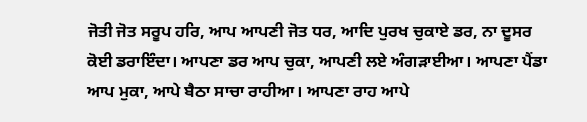ਜੋਤੀ ਜੋਤ ਸਰੂਪ ਹਰਿ, ਆਪ ਆਪਣੀ ਜੋਤ ਧਰ, ਆਦਿ ਪੁਰਖ ਚੁਕਾਏ ਡਰ, ਨਾ ਦੂਸਰ ਕੋਈ ਡਰਾਇੰਦਾ। ਆਪਣਾ ਡਰ ਆਪ ਚੁਕਾ, ਆਪਣੀ ਲਏ ਅੰਗੜਾਈਆ। ਆਪਣਾ ਪੈਂਡਾ ਆਪ ਮੁਕਾ, ਆਪੇ ਬੈਠਾ ਸਾਚਾ ਰਾਹੀਆ। ਆਪਣਾ ਰਾਹ ਆਪੇ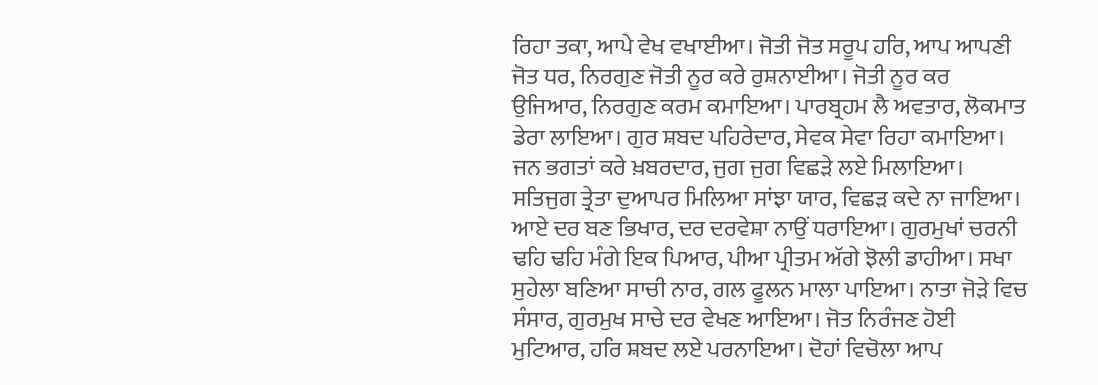ਰਿਹਾ ਤਕਾ, ਆਪੇ ਵੇਖ ਵਖਾਈਆ। ਜੋਤੀ ਜੋਤ ਸਰੂਪ ਹਰਿ, ਆਪ ਆਪਣੀ ਜੋਤ ਧਰ, ਨਿਰਗੁਣ ਜੋਤੀ ਨੂਰ ਕਰੇ ਰੁਸ਼ਨਾਈਆ। ਜੋਤੀ ਨੂਰ ਕਰ ਉਜਿਆਰ, ਨਿਰਗੁਣ ਕਰਮ ਕਮਾਇਆ। ਪਾਰਬ੍ਰਹਮ ਲੈ ਅਵਤਾਰ, ਲੋਕਮਾਤ ਡੇਰਾ ਲਾਇਆ। ਗੁਰ ਸ਼ਬਦ ਪਹਿਰੇਦਾਰ, ਸੇਵਕ ਸੇਵਾ ਰਿਹਾ ਕਮਾਇਆ। ਜਨ ਭਗਤਾਂ ਕਰੇ ਖ਼ਬਰਦਾਰ, ਜੁਗ ਜੁਗ ਵਿਛੜੇ ਲਏ ਮਿਲਾਇਆ। ਸਤਿਜੁਗ ਤ੍ਰੇਤਾ ਦੁਆਪਰ ਮਿਲਿਆ ਸਾਂਝਾ ਯਾਰ, ਵਿਛੜ ਕਦੇ ਨਾ ਜਾਇਆ। ਆਏ ਦਰ ਬਣ ਭਿਖਾਰ, ਦਰ ਦਰਵੇਸ਼ਾ ਨਾਉਂ ਧਰਾਇਆ। ਗੁਰਮੁਖਾਂ ਚਰਨੀ ਢਹਿ ਢਹਿ ਮੰਗੇ ਇਕ ਪਿਆਰ, ਪੀਆ ਪ੍ਰੀਤਮ ਅੱਗੇ ਝੋਲੀ ਡਾਹੀਆ। ਸਖਾ ਸੁਹੇਲਾ ਬਣਿਆ ਸਾਚੀ ਨਾਰ, ਗਲ ਫੂਲਨ ਮਾਲਾ ਪਾਇਆ। ਨਾਤਾ ਜੋੜੇ ਵਿਚ ਸੰਸਾਰ, ਗੁਰਮੁਖ ਸਾਚੇ ਦਰ ਵੇਖਣ ਆਇਆ। ਜੋਤ ਨਿਰੰਜਣ ਹੋਈ ਮੁਟਿਆਰ, ਹਰਿ ਸ਼ਬਦ ਲਏ ਪਰਨਾਇਆ। ਦੋਹਾਂ ਵਿਚੋਲਾ ਆਪ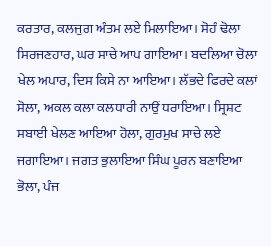ਕਰਤਾਰ, ਕਲਜੁਗ ਅੰਤਮ ਲਏ ਮਿਲਾਇਆ। ਸੋਹੰ ਢੋਲਾ ਸਿਰਜਣਹਾਰ, ਘਰ ਸਾਚੇ ਆਪ ਗਾਇਆ। ਬਦਲਿਆ ਚੋਲਾ ਖੇਲ ਅਪਾਰ, ਦਿਸ ਕਿਸੇ ਨਾ ਆਇਆ। ਲੱਭਦੇ ਫਿਰਦੇ ਕਲਾਂ ਸੋਲਾ, ਅਕਲ ਕਲਾ ਕਲਧਾਰੀ ਨਾਉਂ ਧਰਾਇਆ। ਸ੍ਰਿਸ਼ਟ ਸਬਾਈ ਖੇਲਣ ਆਇਆ ਹੋਲਾ, ਗੁਰਮੁਖ ਸਾਚੇ ਲਏ ਜਗਾਇਆ। ਜਗਤ ਭੁਲਾਇਆ ਸਿੰਘ ਪੂਰਨ ਬਣਾਇਆ ਭੋਲਾ, ਪੰਜ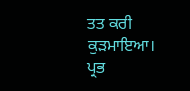ਤਤ ਕਰੀ ਕੁੜਮਾਇਆ। ਪ੍ਰਭ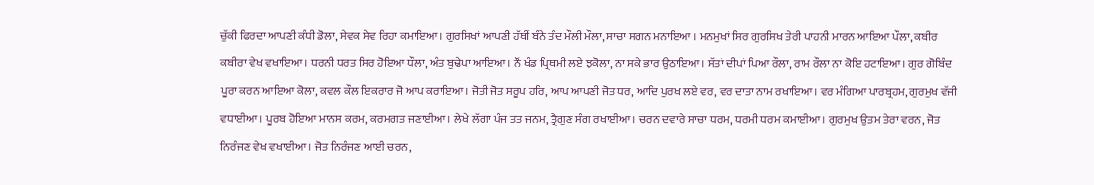ਚੁੱਕੀ ਫਿਰਦਾ ਆਪਣੀ ਕੰਧੀ ਡੋਲਾ, ਸੇਵਕ ਸੇਵ ਰਿਹਾ ਕਮਾਇਆ। ਗੁਰਸਿਖਾਂ ਆਪਣੀ ਹੱਥੀਂ ਬੰਨੇ ਤੰਦ ਮੌਲੀ ਮੌਲਾ, ਸਾਚਾ ਸਗਨ ਮਨਾਇਆ । ਮਨਮੁਖਾਂ ਸਿਰ ਗੁਰਸਿਖ ਤੇਰੀ ਪਾਹਨੀ ਮਾਰਨ ਆਇਆ ਪੌਲਾ, ਕਬੀਰ ਕਬੀਰਾ ਵੇਖ ਵਖਾਇਆ। ਧਰਨੀ ਧਰਤ ਸਿਰ ਹੋਇਆ ਧੌਲਾ, ਅੰਤ ਬੁਢੇਪਾ ਆਇਆ। ਨੌਂ ਖੰਡ ਪ੍ਰਿਥਮੀ ਲਏ ਝਕੋਲਾ, ਨਾ ਸਕੇ ਭਾਰ ਉਠਾਇਆ। ਸੱਤਾਂ ਦੀਪਾਂ ਪਿਆ ਰੌਲਾ, ਰਾਮ ਰੌਲਾ ਨਾ ਕੋਇ ਹਟਾਇਆ। ਗੁਰ ਗੋਬਿੰਦ ਪੂਰਾ ਕਰਨ ਆਇਆ ਕੋਲਾ, ਕਵਲ ਕੌਲ ਇਕਰਾਰ ਜੋ ਆਪ ਕਰਾਇਆ। ਜੋਤੀ ਜੋਤ ਸਰੂਪ ਹਰਿ, ਆਪ ਆਪਣੀ ਜੋਤ ਧਰ, ਆਦਿ ਪੁਰਖ ਲਏ ਵਰ, ਵਰ ਦਾਤਾ ਨਾਮ ਰਖਾਇਆ। ਵਰ ਮੰਗਿਆ ਪਾਰਬ੍ਰਹਮ, ਗੁਰਮੁਖ ਵੱਜੀ ਵਧਾਈਆ। ਪੂਰਬ ਹੋਇਆ ਮਾਨਸ ਕਰਮ, ਕਰਮਗਤ ਜਣਾਈਆ। ਲੇਖੇ ਲੱਗਾ ਪੰਜ ਤਤ ਜਨਮ, ਤ੍ਰੈਗੁਣ ਸੰਗ ਰਖਾਈਆ। ਚਰਨ ਦਵਾਰੇ ਸਾਚਾ ਧਰਮ, ਧਰਮੀ ਧਰਮ ਕਮਾਈਆ। ਗੁਰਮੁਖ ਉਤਮ ਤੇਰਾ ਵਰਨ, ਜੋਤ ਨਿਰੰਜਣ ਵੇਖ ਵਖਾਈਆ। ਜੋਤ ਨਿਰੰਜਣ ਆਈ ਚਰਨ,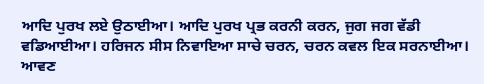ਆਦਿ ਪੁਰਖ ਲਏ ਉਠਾਈਆ। ਆਦਿ ਪੁਰਖ ਪ੍ਰਭ ਕਰਨੀ ਕਰਨ, ਜੁਗ ਜਗ ਵੱਡੀ ਵਡਿਆਈਆ। ਹਰਿਜਨ ਸੀਸ ਨਿਵਾਇਆ ਸਾਚੇ ਚਰਨ, ਚਰਨ ਕਵਲ ਇਕ ਸਰਨਾਈਆ। ਆਵਣ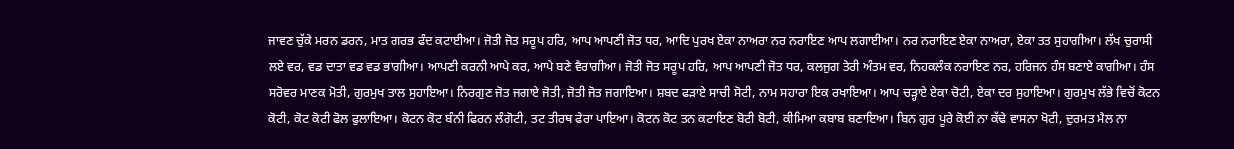ਜਾਵਣ ਚੁੱਕੇ ਮਰਨ ਡਰਨ, ਮਾਤ ਗਰਭ ਫੰਦ ਕਟਾਈਆ। ਜੋਤੀ ਜੋਤ ਸਰੂਪ ਹਰਿ, ਆਪ ਆਪਣੀ ਜੋਤ ਧਰ, ਆਦਿ ਪੁਰਖ ਏਕਾ ਨਾਅਰਾ ਨਰ ਨਰਾਇਣ ਆਪ ਲਗਾਈਆ। ਨਰ ਨਰਾਇਣ ਏਕਾ ਨਾਅਰਾ, ਏਕਾ ਤਤ ਸੁਹਾਗੀਆ। ਲੱਖ ਚੁਰਾਸੀ ਲਏ ਵਰ, ਵਡ ਦਾਤਾ ਵਡ ਵਡ ਭਾਗੀਆ। ਆਪਣੀ ਕਰਨੀ ਆਪੇ ਕਰ, ਆਪੇ ਬਣੇ ਵੈਰਾਗੀਆ। ਜੋਤੀ ਜੋਤ ਸਰੂਪ ਹਰਿ, ਆਪ ਆਪਣੀ ਜੋਤ ਧਰ, ਕਲਜੁਗ ਤੇਰੀ ਅੰਤਮ ਵਰ, ਨਿਹਕਲੰਕ ਨਰਾਇਣ ਨਰ, ਹਰਿਜਨ ਹੰਸ ਬਣਾਏ ਕਾਗੀਆ। ਹੰਸ ਸਰੋਵਰ ਮਾਣਕ ਮੋਤੀ, ਗੁਰਮੁਖ ਤਾਲ ਸੁਹਾਇਆ। ਨਿਰਗੁਣ ਜੋਤ ਜਗਾਏ ਜੋਤੀ, ਜੋਤੀ ਜੋਤ ਜਗਾਇਆ। ਸ਼ਬਦ ਫੜਾਏ ਸਾਚੀ ਸੋਟੀ, ਨਾਮ ਸਹਾਰਾ ਇਕ ਰਖਾਇਆ। ਆਪ ਚੜ੍ਹਾਏ ਏਕਾ ਚੋਟੀ, ਏਕਾ ਦਰ ਸੁਹਾਇਆ। ਗੁਰਮੁਖ ਲੱਭੇ ਵਿਚੋਂ ਕੋਟਨ ਕੋਟੀ, ਕੋਟ ਕੋਟੀ ਫੋਲ ਫੁਲਾਇਆ। ਕੋਟਨ ਕੋਟ ਬੰਨੀ ਫਿਰਨ ਲੰਗੋਟੀ, ਤਟ ਤੀਰਥ ਫੇਰਾ ਪਾਇਆ। ਕੋਟਨ ਕੋਟ ਤਨ ਕਟਾਇਣ ਬੋਟੀ ਬੋਟੀ, ਕੀਮਿਆ ਕਬਾਬ ਬਣਾਇਆ। ਬਿਨ ਗੁਰ ਪੂਰੇ ਕੋਈ ਨਾ ਕੱਢੇ ਵਾਸਨਾ ਖੋਟੀ, ਦੁਰਮਤ ਮੈਲ ਨਾ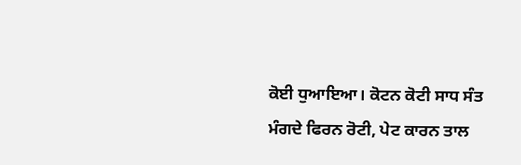ਕੋਈ ਧੁਆਇਆ। ਕੋਟਨ ਕੋਟੀ ਸਾਧ ਸੰਤ ਮੰਗਦੇ ਫਿਰਨ ਰੋਟੀ, ਪੇਟ ਕਾਰਨ ਤਾਲ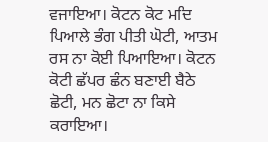ਵਜਾਇਆ। ਕੋਟਨ ਕੋਟ ਮਦਿ ਪਿਆਲੇ ਭੰਗ ਪੀਤੀ ਘੋਟੀ, ਆਤਮ ਰਸ ਨਾ ਕੋਈ ਪਿਆਇਆ। ਕੋਟਨ ਕੋਟੀ ਛੱਪਰ ਛੰਨ ਬਣਾਈ ਬੈਠੇ ਛੋਟੀ, ਮਨ ਛੋਟਾ ਨਾ ਕਿਸੇ ਕਰਾਇਆ।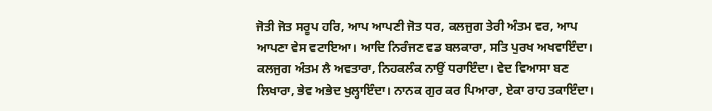ਜੋਤੀ ਜੋਤ ਸਰੂਪ ਹਰਿ, ਆਪ ਆਪਣੀ ਜੋਤ ਧਰ, ਕਲਜੁਗ ਤੇਰੀ ਅੰਤਮ ਵਰ, ਆਪ ਆਪਣਾ ਵੇਸ ਵਟਾਇਆ। ਆਦਿ ਨਿਰੰਜਣ ਵਡ ਬਲਕਾਰਾ, ਸਤਿ ਪੁਰਖ ਅਖਵਾਇੰਦਾ। ਕਲਜੁਗ ਅੰਤਮ ਲੈ ਅਵਤਾਰਾ, ਨਿਹਕਲੰਕ ਨਾਉਂ ਧਰਾਇੰਦਾ। ਵੇਦ ਵਿਆਸਾ ਬਣ ਲਿਖਾਰਾ, ਭੇਵ ਅਭੇਦ ਖੁਲ੍ਹਾਇੰਦਾ। ਨਾਨਕ ਗੁਰ ਕਰ ਪਿਆਰਾ, ਏਕਾ ਰਾਹ ਤਕਾਇੰਦਾ।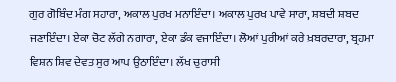ਗੁਰ ਗੋਬਿੰਦ ਮੰਗ ਸਹਾਰਾ, ਅਕਾਲ ਪੁਰਖ ਮਨਾਇੰਦਾ। ਅਕਾਲ ਪੁਰਖ ਪਾਵੇ ਸਾਰਾ, ਸ਼ਬਦੀ ਸ਼ਬਦ ਜਣਾਇੰਦਾ। ਏਕਾ ਚੋਟ ਲੱਗੇ ਨਗਾਰਾ, ਏਕਾ ਡੰਕ ਵਜਾਇੰਦਾ। ਲੋਆਂ ਪੁਰੀਆਂ ਕਰੇ ਖ਼ਬਰਦਾਰਾ, ਬ੍ਰਹਮਾ ਵਿਸ਼ਨ ਸ਼ਿਵ ਦੇਵਤ ਸੁਰ ਆਪ ਉਠਾਇੰਦਾ। ਲੱਖ ਚੁਰਾਸੀ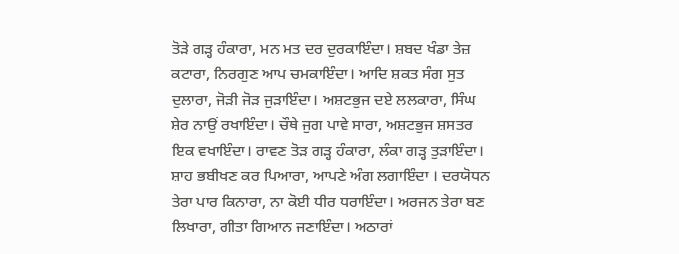ਤੋੜੇ ਗੜ੍ਹ ਹੰਕਾਰਾ, ਮਨ ਮਤ ਦਰ ਦੁਰਕਾਇੰਦਾ। ਸ਼ਬਦ ਖੰਡਾ ਤੇਜ਼ ਕਟਾਰਾ, ਨਿਰਗੁਣ ਆਪ ਚਮਕਾਇੰਦਾ। ਆਦਿ ਸ਼ਕਤ ਸੰਗ ਸੁਤ ਦੁਲਾਰਾ, ਜੋੜੀ ਜੋੜ ਜੁੜਾਇੰਦਾ। ਅਸ਼ਟਭੁਜ ਦਏ ਲਲਕਾਰਾ, ਸਿੰਘ ਸ਼ੇਰ ਨਾਉਂ ਰਖਾਇੰਦਾ। ਚੌਥੇ ਜੁਗ ਪਾਵੇ ਸਾਰਾ, ਅਸ਼ਟਭੁਜ ਸ਼ਸਤਰ ਇਕ ਵਖਾਇੰਦਾ। ਰਾਵਣ ਤੋੜ ਗੜ੍ਹ ਹੰਕਾਰਾ, ਲੰਕਾ ਗੜ੍ਹ ਤੁੜਾਇੰਦਾ। ਸ਼ਾਹ ਭਬੀਖਣ ਕਰ ਪਿਆਰਾ, ਆਪਣੇ ਅੰਗ ਲਗਾਇੰਦਾ । ਦਰਯੋਧਨ ਤੇਰਾ ਪਾਰ ਕਿਨਾਰਾ, ਨਾ ਕੋਈ ਧੀਰ ਧਰਾਇੰਦਾ। ਅਰਜਨ ਤੇਰਾ ਬਣ ਲਿਖਾਰਾ, ਗੀਤਾ ਗਿਆਨ ਜਣਾਇੰਦਾ। ਅਠਾਰਾਂ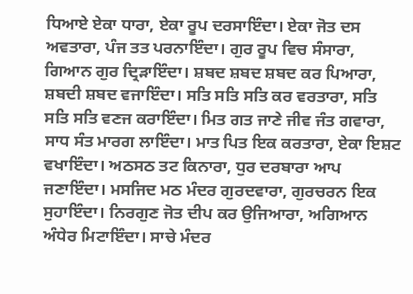ਧਿਆਏ ਏਕਾ ਧਾਰਾ, ਏਕਾ ਰੂਪ ਦਰਸਾਇੰਦਾ। ਏਕਾ ਜੋਤ ਦਸ ਅਵਤਾਰਾ, ਪੰਜ ਤਤ ਪਰਨਾਇੰਦਾ। ਗੁਰ ਰੂਪ ਵਿਚ ਸੰਸਾਰਾ, ਗਿਆਨ ਗੁਰ ਦ੍ਰਿੜਾਇੰਦਾ। ਸ਼ਬਦ ਸ਼ਬਦ ਸ਼ਬਦ ਕਰ ਪਿਆਰਾ, ਸ਼ਬਦੀ ਸ਼ਬਦ ਵਜਾਇੰਦਾ। ਸਤਿ ਸਤਿ ਸਤਿ ਕਰ ਵਰਤਾਰਾ, ਸਤਿ ਸਤਿ ਸਤਿ ਵਣਜ ਕਰਾਇੰਦਾ। ਮਿਤ ਗਤ ਜਾਣੇ ਜੀਵ ਜੰਤ ਗਵਾਰਾ, ਸਾਧ ਸੰਤ ਮਾਰਗ ਲਾਇੰਦਾ। ਮਾਤ ਪਿਤ ਇਕ ਕਰਤਾਰਾ, ਏਕਾ ਇਸ਼ਟ ਵਖਾਇੰਦਾ। ਅਠਸਠ ਤਟ ਕਿਨਾਰਾ, ਧੁਰ ਦਰਬਾਰਾ ਆਪ ਜਣਾਇੰਦਾ। ਮਸਜਿਦ ਮਠ ਮੰਦਰ ਗੁਰਦਵਾਰਾ, ਗੁਰਚਰਨ ਇਕ ਸੁਹਾਇੰਦਾ। ਨਿਰਗੁਣ ਜੋਤ ਦੀਪ ਕਰ ਉਜਿਆਰਾ, ਅਗਿਆਨ ਅੰਧੇਰ ਮਿਟਾਇੰਦਾ। ਸਾਚੇ ਮੰਦਰ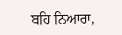ਬਹਿ ਨਿਆਰਾ,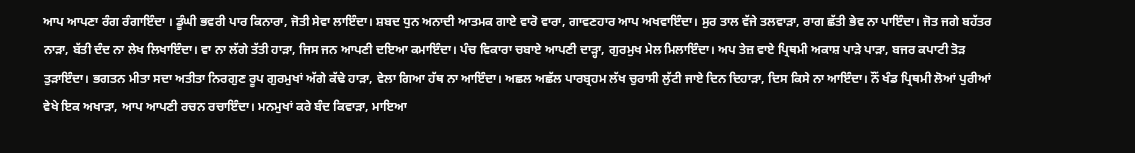ਆਪ ਆਪਣਾ ਰੰਗ ਰੰਗਾਇੰਦਾ । ਡੂੰਘੀ ਭਵਰੀ ਪਾਰ ਕਿਨਾਰਾ, ਜੋਤੀ ਸੇਵਾ ਲਾਇੰਦਾ। ਸ਼ਬਦ ਧੁਨ ਅਨਾਦੀ ਆਤਮਕ ਗਾਏ ਵਾਰੋ ਵਾਰਾ, ਗਾਵਣਹਾਰ ਆਪ ਅਖਵਾਇੰਦਾ। ਸੁਰ ਤਾਲ ਵੱਜੇ ਤਲਵਾੜਾ, ਰਾਗ ਛੱਤੀ ਭੇਵ ਨਾ ਪਾਇੰਦਾ। ਜੋਤ ਜਗੇ ਬਹੱਤਰ ਨਾੜਾ, ਬੱਤੀ ਦੰਦ ਨਾ ਲੇਖ ਲਿਖਾਇੰਦਾ। ਵਾ ਨਾ ਲੱਗੇ ਤੱਤੀ ਹਾੜਾ, ਜਿਸ ਜਨ ਆਪਣੀ ਦਇਆ ਕਮਾਇੰਦਾ। ਪੰਚ ਵਿਕਾਰਾ ਚਬਾਏ ਆਪਣੀ ਦਾੜ੍ਹਾ, ਗੁਰਮੁਖ ਮੇਲ ਮਿਲਾਇੰਦਾ। ਅਪ ਤੇਜ਼ ਵਾਏ ਪ੍ਰਿਥਮੀ ਅਕਾਸ਼ ਪਾੜੇ ਪਾੜਾ, ਬਜਰ ਕਪਾਟੀ ਤੋੜ ਤੁੜਾਇੰਦਾ। ਭਗਤਨ ਮੀਤਾ ਸਦਾ ਅਤੀਤਾ ਨਿਰਗੁਣ ਰੂਪ ਗੁਰਮੁਖਾਂ ਅੱਗੇ ਕੱਢੇ ਹਾੜਾ, ਵੇਲਾ ਗਿਆ ਹੱਥ ਨਾ ਆਇੰਦਾ। ਅਛਲ ਅਛੱਲ ਪਾਰਬ੍ਰਹਮ ਲੱਖ ਚੁਰਾਸੀ ਲੁੱਟੀ ਜਾਏ ਦਿਨ ਦਿਹਾੜਾ, ਦਿਸ ਕਿਸੇ ਨਾ ਆਇੰਦਾ। ਨੌਂ ਖੰਡ ਪ੍ਰਿਥਮੀ ਲੋਆਂ ਪੁਰੀਆਂ ਵੇਖੇ ਇਕ ਅਖਾੜਾ, ਆਪ ਆਪਣੀ ਰਚਨ ਰਚਾਇੰਦਾ। ਮਨਮੁਖਾਂ ਕਰੇ ਬੰਦ ਕਿਵਾੜਾ, ਮਾਇਆ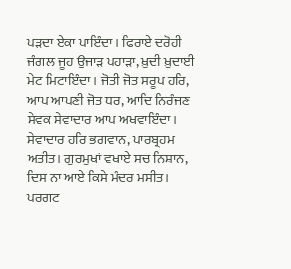ਪੜਦਾ ਏਕਾ ਪਾਇੰਦਾ। ਫਿਰਾਏ ਦਰੋਹੀ ਜੰਗਲ ਜੂਹ ਉਜਾੜ ਪਹਾੜਾ, ਖ਼ੁਦੀ ਖ਼ੁਦਾਈ ਮੇਟ ਮਿਟਾਇੰਦਾ। ਜੋਤੀ ਜੋਤ ਸਰੂਪ ਹਰਿ, ਆਪ ਆਪਣੀ ਜੋਤ ਧਰ, ਆਦਿ ਨਿਰੰਜਣ ਸੇਵਕ ਸੇਵਾਦਾਰ ਆਪ ਅਖਵਾਇੰਦਾ। ਸੇਵਾਦਾਰ ਹਰਿ ਭਗਵਾਨ, ਪਾਰਬ੍ਰਹਮ ਅਤੀਤ। ਗੁਰਮੁਖਾਂ ਵਖਾਏ ਸਚ ਨਿਸ਼ਾਨ, ਦਿਸ ਨਾ ਆਏ ਕਿਸੇ ਮੰਦਰ ਮਸੀਤ। ਪਰਗਟ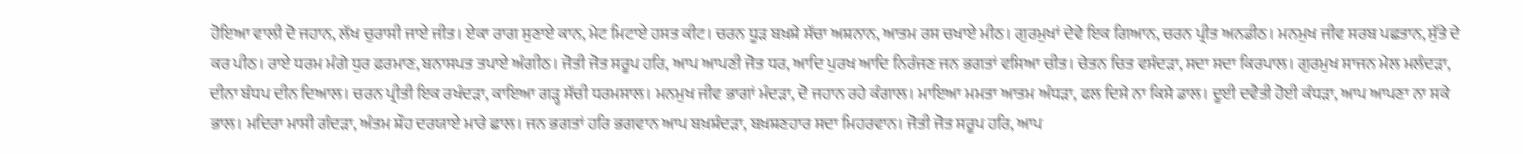ਹੋਇਆ ਵਾਲੀ ਦੋ ਜਹਾਨ, ਲੱਖ ਚੁਰਾਸੀ ਜਾਏ ਜੀਤ। ਏਕਾ ਰਾਗ ਸੁਣਾਏ ਕਾਨ, ਮੇਟ ਮਿਟਾਏ ਹਸਤ ਕੀਟ। ਚਰਨ ਧੂੜ ਬਖ਼ਸ਼ੇ ਸੱਚਾ ਅਸ਼ਨਾਨ, ਆਤਮ ਰਸ ਚਖਾਏ ਮੀਠ। ਗੁਰਮੁਖਾਂ ਦੇਵੇ ਇਕ ਗਿਆਨ, ਚਰਨ ਪ੍ਰੀਤ ਅਨਡੀਠ। ਮਨਮੁਖ ਜੀਵ ਸਰਬ ਪਛਤਾਨ, ਸੁੱਤੇ ਦੇ ਕਰ ਪੀਠ। ਰਾਏ ਧਰਮ ਮੰਗੇ ਧੁਰ ਫ਼ਰਮਾਣ, ਬਨਾਸਪਤ ਤਪਾਏ ਅੰਗੀਠ। ਜੋਤੀ ਜੋਤ ਸਰੂਪ ਹਰਿ, ਆਪ ਆਪਣੀ ਜੋਤ ਧਰ, ਆਦਿ ਪੁਰਖ ਆਦਿ ਨਿਰੰਜਣ ਜਨ ਭਗਤਾਂ ਵਸਿਆ ਚੀਤ। ਚੇਤਨ ਚਿਤ ਵਸੰਦੜਾ, ਸਦਾ ਸਦਾ ਕਿਰਪਾਲ। ਗੁਰਮੁਖ ਸਾਜਨ ਮੇਲ ਮਲੰਦੜਾ, ਦੀਨਾ ਬੰਧਪ ਦੀਨ ਦਿਆਲ। ਚਰਨ ਪ੍ਰੀਤੀ ਇਕ ਰਖੰਦੜਾ, ਕਾਇਆ ਗੜ੍ਹ ਸੱਚੀ ਧਰਮਸਾਲ। ਮਨਮੁਖ ਜੀਵ ਭਾਗਾਂ ਮੰਦੜਾ, ਦੋ ਜਹਾਨ ਰਹੇ ਕੰਗਾਲ। ਮਾਇਆ ਮਮਤਾ ਆਤਮ ਅੰਧੜਾ, ਫਲ ਦਿਸੇ ਨਾ ਕਿਸੇ ਡਾਲ। ਦੂਈ ਦਵੈਤੀ ਹੋਈ ਕੰਧੜਾ, ਆਪ ਆਪਣਾ ਨਾ ਸਕੇ ਭਾਲ। ਮਦਿਰਾ ਮਾਸੀ ਗੰਦੜਾ, ਅੰਤਮ ਸ਼ੌਹ ਦਰਯਾਏ ਮਾਰੇ ਛਾਲ। ਜਨ ਭਗਤਾਂ ਹਰਿ ਭਗਵਾਨ ਆਪ ਬਖ਼ਸ਼ੰਦੜਾ, ਬਖ਼ਸ਼ਣਹਾਰ ਸਦਾ ਮਿਹਰਵਾਨ। ਜੋਤੀ ਜੋਤ ਸਰੂਪ ਹਰਿ, ਆਪ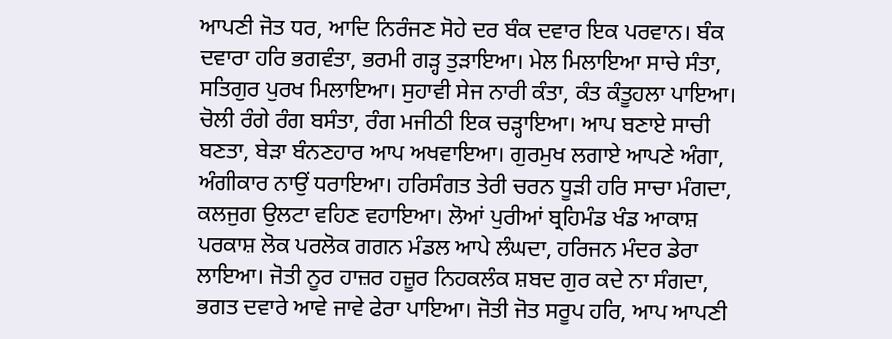ਆਪਣੀ ਜੋਤ ਧਰ, ਆਦਿ ਨਿਰੰਜਣ ਸੋਹੇ ਦਰ ਬੰਕ ਦਵਾਰ ਇਕ ਪਰਵਾਨ। ਬੰਕ ਦਵਾਰਾ ਹਰਿ ਭਗਵੰਤਾ, ਭਰਮੀ ਗੜ੍ਹ ਤੁੜਾਇਆ। ਮੇਲ ਮਿਲਾਇਆ ਸਾਚੇ ਸੰਤਾ, ਸਤਿਗੁਰ ਪੁਰਖ ਮਿਲਾਇਆ। ਸੁਹਾਵੀ ਸੇਜ ਨਾਰੀ ਕੰਤਾ, ਕੰਤ ਕੰਤੂਹਲਾ ਪਾਇਆ। ਚੋਲੀ ਰੰਗੇ ਰੰਗ ਬਸੰਤਾ, ਰੰਗ ਮਜੀਠੀ ਇਕ ਚੜ੍ਹਾਇਆ। ਆਪ ਬਣਾਏ ਸਾਚੀ ਬਣਤਾ, ਬੇੜਾ ਬੰਨਣਹਾਰ ਆਪ ਅਖਵਾਇਆ। ਗੁਰਮੁਖ ਲਗਾਏ ਆਪਣੇ ਅੰਗਾ, ਅੰਗੀਕਾਰ ਨਾਉਂ ਧਰਾਇਆ। ਹਰਿਸੰਗਤ ਤੇਰੀ ਚਰਨ ਧੂੜੀ ਹਰਿ ਸਾਚਾ ਮੰਗਦਾ, ਕਲਜੁਗ ਉਲਟਾ ਵਹਿਣ ਵਹਾਇਆ। ਲੋਆਂ ਪੁਰੀਆਂ ਬ੍ਰਹਿਮੰਡ ਖੰਡ ਆਕਾਸ਼ ਪਰਕਾਸ਼ ਲੋਕ ਪਰਲੋਕ ਗਗਨ ਮੰਡਲ ਆਪੇ ਲੰਘਦਾ, ਹਰਿਜਨ ਮੰਦਰ ਡੇਰਾ ਲਾਇਆ। ਜੋਤੀ ਨੂਰ ਹਾਜ਼ਰ ਹਜ਼ੂਰ ਨਿਹਕਲੰਕ ਸ਼ਬਦ ਗੁਰ ਕਦੇ ਨਾ ਸੰਗਦਾ, ਭਗਤ ਦਵਾਰੇ ਆਵੇ ਜਾਵੇ ਫੇਰਾ ਪਾਇਆ। ਜੋਤੀ ਜੋਤ ਸਰੂਪ ਹਰਿ, ਆਪ ਆਪਣੀ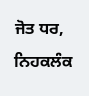ਜੋਤ ਧਰ, ਨਿਹਕਲੰਕ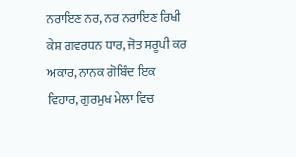ਨਰਾਇਣ ਨਰ, ਨਰ ਨਰਾਇਣ ਰਿਖੀ ਕੇਸ਼ ਗਵਰਧਨ ਧਾਰ, ਜੋਤ ਸਰੂਪੀ ਕਰ ਅਕਾਰ, ਨਾਨਕ ਗੋਬਿੰਦ ਇਕ ਵਿਹਾਰ, ਗੁਰਮੁਖ ਮੇਲਾ ਵਿਚ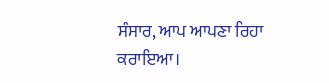ਸੰਸਾਰ, ਆਪ ਆਪਣਾ ਰਿਹਾ ਕਰਾਇਆ।